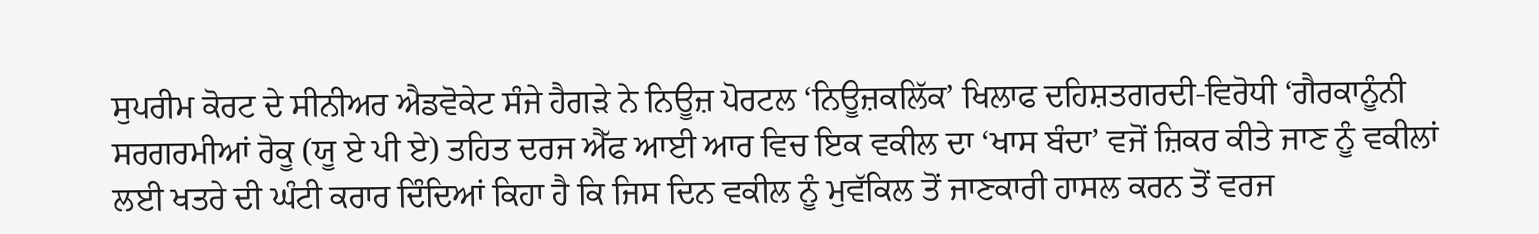ਸੁਪਰੀਮ ਕੋਰਟ ਦੇ ਸੀਨੀਅਰ ਐਡਵੋਕੇਟ ਸੰਜੇ ਹੈਗੜੇ ਨੇ ਨਿਊਜ਼ ਪੋਰਟਲ ‘ਨਿਊਜ਼ਕਲਿੱਕ’ ਖਿਲਾਫ ਦਹਿਸ਼ਤਗਰਦੀ-ਵਿਰੋਧੀ ‘ਗੈਰਕਾਨੂੰਨੀ ਸਰਗਰਮੀਆਂ ਰੋਕੂ (ਯੂ ਏ ਪੀ ਏ) ਤਹਿਤ ਦਰਜ ਐੱਫ ਆਈ ਆਰ ਵਿਚ ਇਕ ਵਕੀਲ ਦਾ ‘ਖਾਸ ਬੰਦਾ’ ਵਜੋਂ ਜ਼ਿਕਰ ਕੀਤੇ ਜਾਣ ਨੂੰ ਵਕੀਲਾਂ ਲਈ ਖਤਰੇ ਦੀ ਘੰਟੀ ਕਰਾਰ ਦਿੰਦਿਆਂ ਕਿਹਾ ਹੈ ਕਿ ਜਿਸ ਦਿਨ ਵਕੀਲ ਨੂੰ ਮੁਵੱਕਿਲ ਤੋਂ ਜਾਣਕਾਰੀ ਹਾਸਲ ਕਰਨ ਤੋਂ ਵਰਜ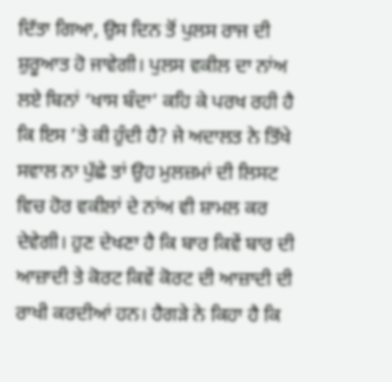ਦਿੱਤਾ ਗਿਆ, ਉਸ ਦਿਨ ਤੋਂ ਪੁਲਸ ਰਾਜ ਦੀ ਸ਼ੁਰੂਆਤ ਹੋ ਜਾਵੇਗੀ। ਪੁਲਸ ਵਕੀਲ ਦਾ ਨਾਂਅ ਲਏ ਬਿਨਾਂ ‘ਖਾਸ ਬੰਦਾ’ ਕਹਿ ਕੇ ਪਰਖ ਰਹੀ ਹੈ ਕਿ ਇਸ ’ਤੇ ਕੀ ਹੁੰਦੀ ਹੈ? ਜੇ ਅਦਾਲਤ ਨੇ ਤਿੱਖੇ ਸਵਾਲ ਨਾ ਪੁੱਛੇ ਤਾਂ ਉਹ ਮੁਲਜ਼ਮਾਂ ਦੀ ਲਿਸਟ ਵਿਚ ਹੋਰ ਵਕੀਲਾਂ ਦੇ ਨਾਂਅ ਵੀ ਸ਼ਾਮਲ ਕਰ ਦੇਵੇਗੀ। ਹੁਣ ਦੇਖਣਾ ਹੈ ਕਿ ਬਾਰ ਕਿਵੇਂ ਬਾਰ ਦੀ ਆਜ਼ਾਦੀ ਤੇ ਕੋਰਟ ਕਿਵੇਂ ਕੋਰਟ ਦੀ ਆਜ਼ਾਦੀ ਦੀ ਰਾਖੀ ਕਰਦੀਆਂ ਹਨ। ਹੈਗੜੇ ਨੇ ਕਿਹਾ ਹੈ ਕਿ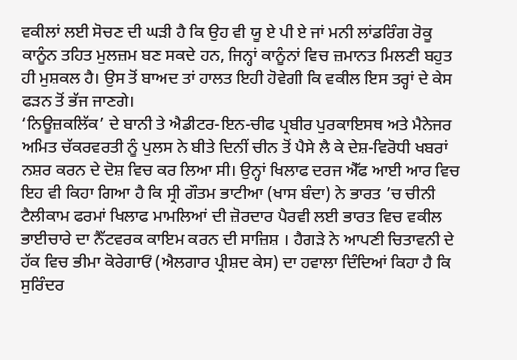ਵਕੀਲਾਂ ਲਈ ਸੋਚਣ ਦੀ ਘੜੀ ਹੈ ਕਿ ਉਹ ਵੀ ਯੂ ਏ ਪੀ ਏ ਜਾਂ ਮਨੀ ਲਾਂਡਰਿੰਗ ਰੋਕੂ ਕਾਨੂੰਨ ਤਹਿਤ ਮੁਲਜ਼ਮ ਬਣ ਸਕਦੇ ਹਨ, ਜਿਨ੍ਹਾਂ ਕਾਨੂੰਨਾਂ ਵਿਚ ਜ਼ਮਾਨਤ ਮਿਲਣੀ ਬਹੁਤ ਹੀ ਮੁਸ਼ਕਲ ਹੈ। ਉਸ ਤੋਂ ਬਾਅਦ ਤਾਂ ਹਾਲਤ ਇਹੀ ਹੋਵੇਗੀ ਕਿ ਵਕੀਲ ਇਸ ਤਰ੍ਹਾਂ ਦੇ ਕੇਸ ਫੜਨ ਤੋਂ ਭੱਜ ਜਾਣਗੇ।
‘ਨਿਊਜ਼ਕਲਿੱਕ’ ਦੇ ਬਾਨੀ ਤੇ ਐਡੀਟਰ-ਇਨ-ਚੀਫ ਪ੍ਰਬੀਰ ਪੁਰਕਾਇਸਥ ਅਤੇ ਮੈਨੇਜਰ ਅਮਿਤ ਚੱਕਰਵਰਤੀ ਨੂੰ ਪੁਲਸ ਨੇ ਬੀਤੇ ਦਿਨੀਂ ਚੀਨ ਤੋਂ ਪੈਸੇ ਲੈ ਕੇ ਦੇਸ਼-ਵਿਰੋਧੀ ਖਬਰਾਂ ਨਸ਼ਰ ਕਰਨ ਦੇ ਦੋਸ਼ ਵਿਚ ਕਰ ਲਿਆ ਸੀ। ਉਨ੍ਹਾਂ ਖਿਲਾਫ ਦਰਜ ਐੱਫ ਆਈ ਆਰ ਵਿਚ ਇਹ ਵੀ ਕਿਹਾ ਗਿਆ ਹੈ ਕਿ ਸ੍ਰੀ ਗੌਤਮ ਭਾਟੀਆ (ਖਾਸ ਬੰਦਾ) ਨੇ ਭਾਰਤ ’ਚ ਚੀਨੀ ਟੈਲੀਕਾਮ ਫਰਮਾਂ ਖਿਲਾਫ ਮਾਮਲਿਆਂ ਦੀ ਜ਼ੋਰਦਾਰ ਪੈਰਵੀ ਲਈ ਭਾਰਤ ਵਿਚ ਵਕੀਲ ਭਾਈਚਾਰੇ ਦਾ ਨੈੱਟਵਰਕ ਕਾਇਮ ਕਰਨ ਦੀ ਸਾਜ਼ਿਸ਼ । ਹੈਗੜੇ ਨੇ ਆਪਣੀ ਚਿਤਾਵਨੀ ਦੇ ਹੱਕ ਵਿਚ ਭੀਮਾ ਕੋਰੇਗਾਓਂ (ਐਲਗਾਰ ਪ੍ਰੀਸ਼ਦ ਕੇਸ) ਦਾ ਹਵਾਲਾ ਦਿੰਦਿਆਂ ਕਿਹਾ ਹੈ ਕਿ ਸੁਰਿੰਦਰ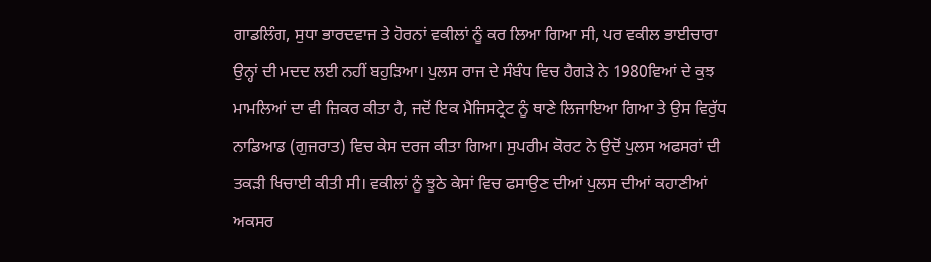ਗਾਡਲਿੰਗ, ਸੁਧਾ ਭਾਰਦਵਾਜ ਤੇ ਹੋਰਨਾਂ ਵਕੀਲਾਂ ਨੂੰ ਕਰ ਲਿਆ ਗਿਆ ਸੀ, ਪਰ ਵਕੀਲ ਭਾਈਚਾਰਾ ਉਨ੍ਹਾਂ ਦੀ ਮਦਦ ਲਈ ਨਹੀਂ ਬਹੁੜਿਆ। ਪੁਲਸ ਰਾਜ ਦੇ ਸੰਬੰਧ ਵਿਚ ਹੈਗੜੇ ਨੇ 1980ਵਿਆਂ ਦੇ ਕੁਝ ਮਾਮਲਿਆਂ ਦਾ ਵੀ ਜ਼ਿਕਰ ਕੀਤਾ ਹੈ, ਜਦੋਂ ਇਕ ਮੈਜਿਸਟ੍ਰੇਟ ਨੂੰ ਥਾਣੇ ਲਿਜਾਇਆ ਗਿਆ ਤੇ ਉਸ ਵਿਰੁੱਧ ਨਾਡਿਆਡ (ਗੁਜਰਾਤ) ਵਿਚ ਕੇਸ ਦਰਜ ਕੀਤਾ ਗਿਆ। ਸੁਪਰੀਮ ਕੋਰਟ ਨੇ ਉਦੋਂ ਪੁਲਸ ਅਫਸਰਾਂ ਦੀ ਤਕੜੀ ਖਿਚਾਈ ਕੀਤੀ ਸੀ। ਵਕੀਲਾਂ ਨੂੰ ਝੂਠੇ ਕੇਸਾਂ ਵਿਚ ਫਸਾਉਣ ਦੀਆਂ ਪੁਲਸ ਦੀਆਂ ਕਹਾਣੀਆਂ ਅਕਸਰ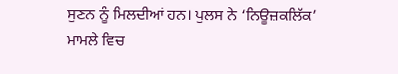ਸੁਣਨ ਨੂੰ ਮਿਲਦੀਆਂ ਹਨ। ਪੁਲਸ ਨੇ ‘ਨਿਊਜ਼ਕਲਿੱਕ’ ਮਾਮਲੇ ਵਿਚ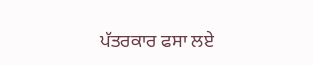ਪੱਤਰਕਾਰ ਫਸਾ ਲਏ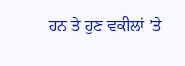ਹਨ ਤੇ ਹੁਣ ਵਕੀਲਾਂ ’ਤੇ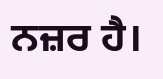ਨਜ਼ਰ ਹੈ।